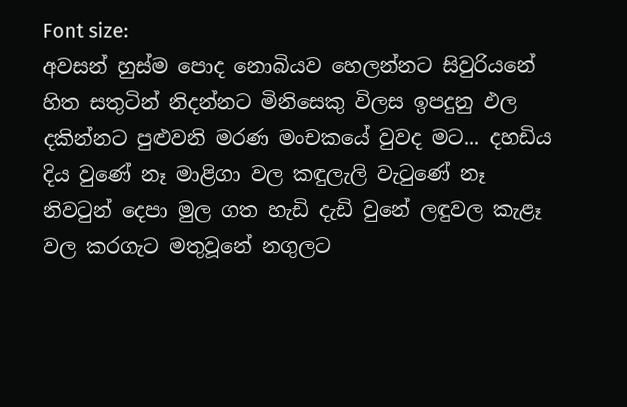Font size:
අවසන් හුස්ම පොද නොබියව හෙලන්නට සිවුරියනේ හිත සතුටින් නිදන්නට මිනිසෙකු විලස ඉපදුනු ඵල දකින්නට පුළුවනි මරණ මංචකයේ වුවද මට... දහඩිය දිය වුණේ නෑ මාළිගා වල කඳුලැලි වැටුණේ නෑ නිවටුන් දෙපා මුල ගත හැඩි දැඩි වුනේ ලඳුවල කැළෑ වල කරගැට මතුවූනේ නගුලට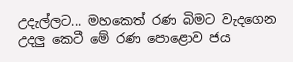උදැල්ලට... මහකෙත් රණ බිමට වැදගෙන උදලු කෙටී මේ රණ පොළොව ජය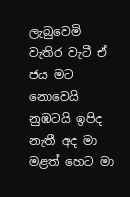ලැබුවෙමි වැතිර වැටී ඒ ජය මට නොවෙයි නුඹටයි ඉපිද නැතී අද මා මළත් හෙට මා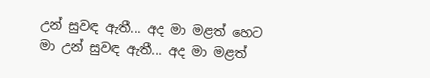උන් සුවඳ ඇතී... අද මා මළත් හෙට මා උන් සුවඳ ඇතී... අද මා මළත්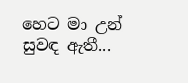හෙට මා උන් සුවඳ ඇතී...